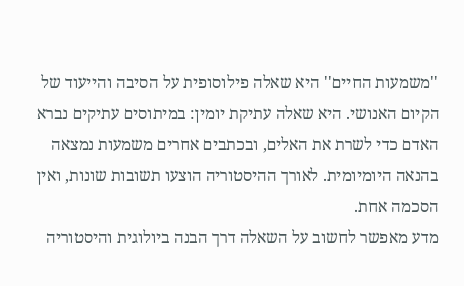''משמעות החיים'' היא שאלה פילוסופית על הסיבה והייעוד של הקיום האנושי. היא שאלה עתיקת יומין: במיתוסים עתיקים נברא האדם כדי לשרת את האלים, ובכתבים אחרים משמעות נמצאה בהנאה היומיומית. לאורך ההיסטוריה הוצעו תשובות שונות, ואין הסכמה אחת.
מדע מאפשר לחשוב על השאלה דרך הבנה ביולוגית והיסטוריה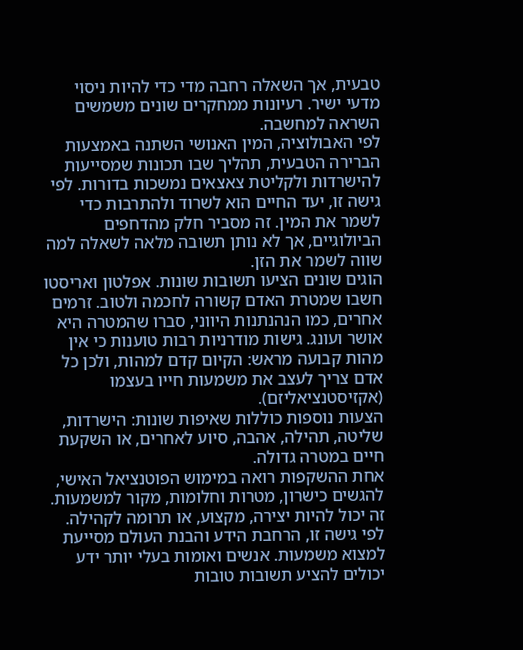טבעית, אך השאלה רחבה מדי כדי להיות ניסוי מדעי ישיר. רעיונות ממחקרים שונים משמשים השראה למחשבה.
לפי האבולוציה, המין האנושי השתנה באמצעות הברירה הטבעית, תהליך שבו תכונות שמסייעות להישרדות ולקליטת צאצאים נמשכות בדורות. לפי גישה זו, יעד החיים הוא לשרוד ולהתרבות כדי לשמר את המין. זה מסביר חלק מהדחפים הביולוגיים, אך לא נותן תשובה מלאה לשאלה למה שווה לשמר את הזן.
הוגים שונים הציעו תשובות שונות. אפלטון ואריסטו חשבו שמטרת האדם קשורה לחכמה ולטוב. זרמים אחרים, כמו הנהנתנות היווני, סברו שהמטרה היא אושר ועונג. גישות מודרניות רבות טוענות כי אין מהות קבועה מראש: הקיום קדם למהות, ולכן כל אדם צריך לעצב את משמעות חייו בעצמו (אקזיסטנציאליזם).
הצעות נוספות כוללות שאיפות שונות: הישרדות, שליטה, תהילה, אהבה, סיוע לאחרים, או השקעת חיים במטרה גדולה.
אחת ההשקפות רואה במימוש הפוטנציאל האישי, להגשים כישרון, מטרות וחלומות, מקור למשמעות. זה יכול להיות יצירה, מקצוע, או תרומה לקהילה.
לפי גישה זו, הרחבת הידע והבנת העולם מסייעת למצוא משמעות. אנשים ואומות בעלי יותר ידע יכולים להציע תשובות טובות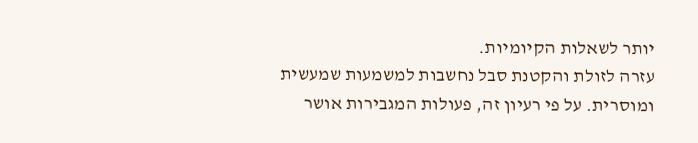יותר לשאלות הקיומיות.
עזרה לזולת והקטנת סבל נחשבות למשמעות שמעשית ומוסרית. על פי רעיון זה, פעולות המגבירות אושר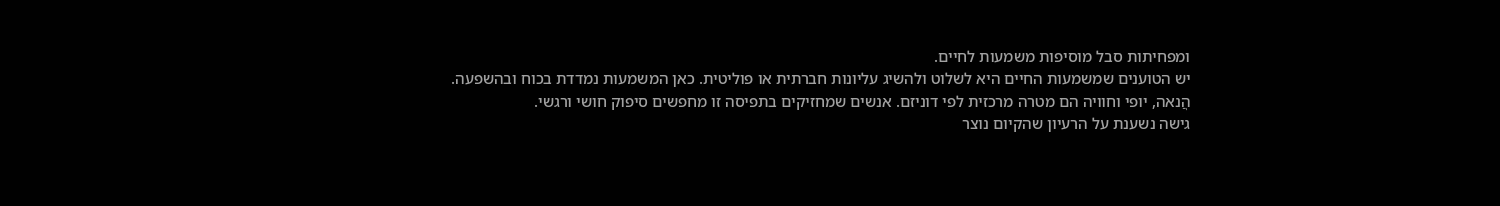ומפחיתות סבל מוסיפות משמעות לחיים.
יש הטוענים שמשמעות החיים היא לשלוט ולהשיג עליונות חברתית או פוליטית. כאן המשמעות נמדדת בכוח ובהשפעה.
הֲנאה, יופי וחוויה הם מטרה מרכזית לפי דוניזם. אנשים שמחזיקים בתפיסה זו מחפשים סיפוק חושי ורגשי.
גישה נשענת על הרעיון שהקיום נוצר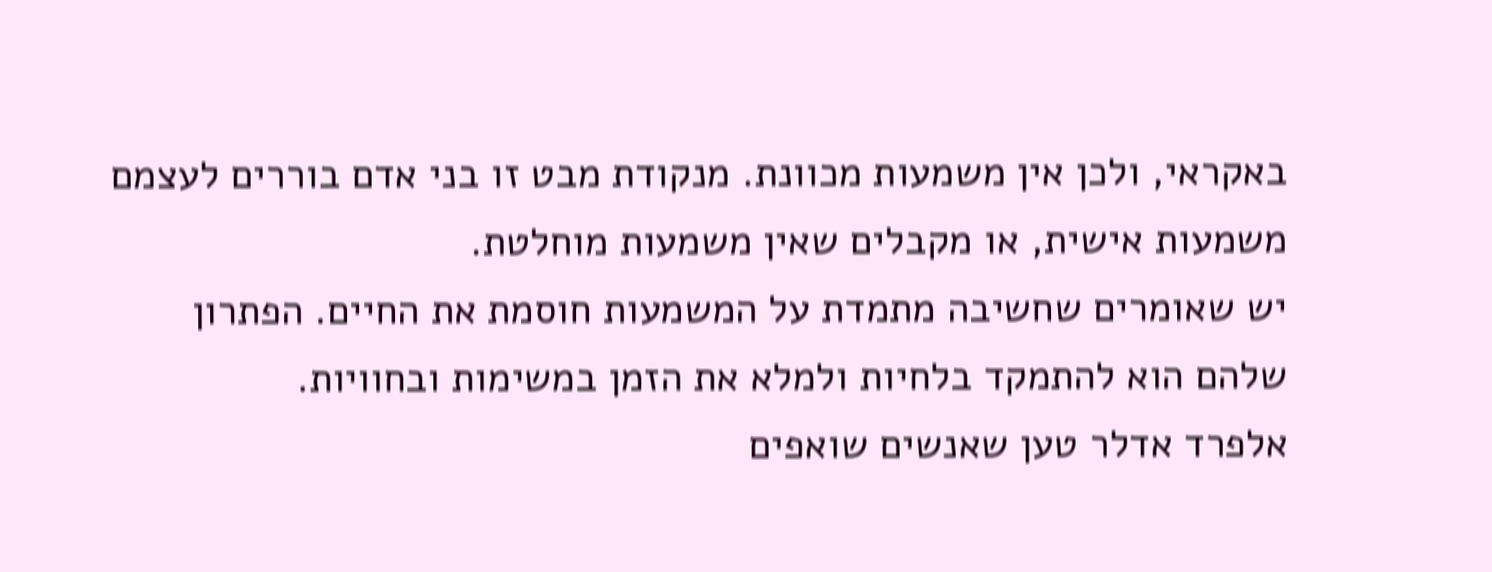באקראי, ולכן אין משמעות מכוונת. מנקודת מבט זו בני אדם בוררים לעצמם משמעות אישית, או מקבלים שאין משמעות מוחלטת.
יש שאומרים שחשיבה מתמדת על המשמעות חוסמת את החיים. הפתרון שלהם הוא להתמקד בלחיות ולמלא את הזמן במשימות ובחוויות.
אלפרד אדלר טען שאנשים שואפים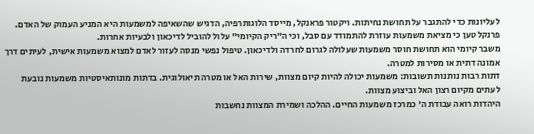לעליונות כדי להתגבר על תחושת נחיתות. ויקטור פראנקל, מייסד הלוגותרפיה, הדגיש שהשאיפה למשמעות היא המניע העמוק של האדם. פרנקל טען כי מציאת משמעות עוזרת להתמודד עם סבל, וכי ה"ריק הקיומי" עלול להוביל לדיכאון ולבעיות אחרות.
משבר קיומי הוא תחושת חוסר משמעות שעלולה לגרום לחרדה ולדיכאון. טיפול נפשי מנסה לעזור לאדם למצוא משמעות אישית, לעיתים דרך אמונה דתית או מסירות למטרה.
דתות רבות נותנות תשובות: משמעות יכולה להיות קיום מצוות, שירות האל או מטרה תיאולוגית. בדתות מונותאיסטיות משמעות נובעת לעתים מקיום רצון האל וביצוע מצוות.
היהדות רואה עבודת ה' כמרכז משמעות החיים. ההלכה ושמירת המצוות נחשבות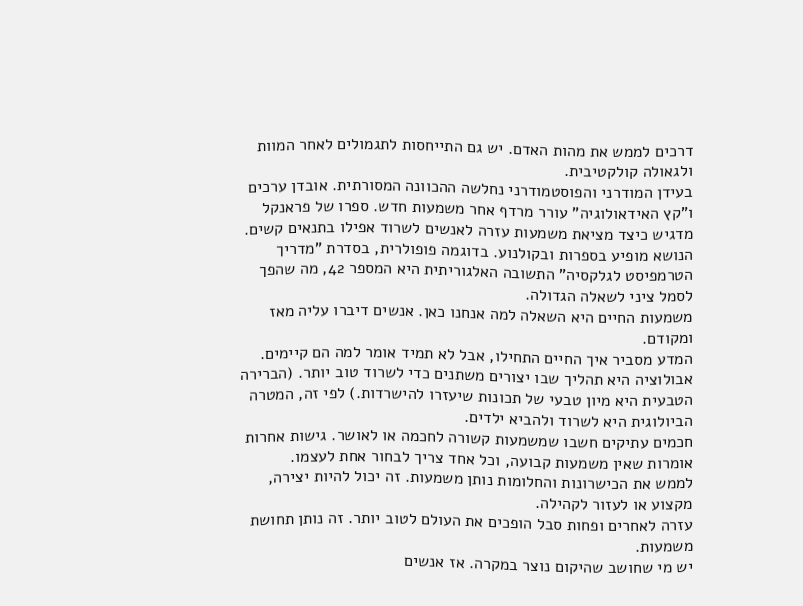דרכים לממש את מהות האדם. יש גם התייחסות לתגמולים לאחר המוות ולגאולה קולקטיבית.
בעידן המודרני והפוסטמודרני נחלשה ההכוונה המסורתית. אובדן ערכים ו"קץ האידאולוגיה" עורר מרדף אחר משמעות חדש. ספרו של פראנקל מדגיש כיצד מציאת משמעות עזרה לאנשים לשרוד אפילו בתנאים קשים.
הנושא מופיע בספרות ובקולנוע. בדוגמה פופולרית, בסדרת "מדריך הטרמפיסט לגלקסיה" התשובה האלגוריתית היא המספר 42, מה שהפך לסמל ציני לשאלה הגדולה.
משמעות החיים היא השאלה למה אנחנו כאן. אנשים דיברו עליה מאז ומקודם.
המדע מסביר איך החיים התחילו, אבל לא תמיד אומר למה הם קיימים.
אבולוציה היא תהליך שבו יצורים משתנים כדי לשרוד טוב יותר. (הברירה הטבעית היא מיון טבעי של תכונות שיעזרו להישרדות.) לפי זה, המטרה הביולוגית היא לשרוד ולהביא ילדים.
חכמים עתיקים חשבו שמשמעות קשורה לחכמה או לאושר. גישות אחרות אומרות שאין משמעות קבועה, וכל אחד צריך לבחור אחת לעצמו.
לממש את הכישרונות והחלומות נותן משמעות. זה יכול להיות יצירה, מקצוע או לעזור לקהילה.
עזרה לאחרים ופחות סבל הופכים את העולם לטוב יותר. זה נותן תחושת משמעות.
יש מי שחושב שהיקום נוצר במקרה. אז אנשים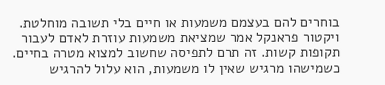בוחרים להם בעצמם משמעות או חיים בלי תשובה מוחלטת.
ויקטור פראנקל אמר שמציאת משמעות עוזרת לאדם לעבור תקופות קשות. זה תרם לתפיסה שחשוב למצוא מטרה בחיים.
כשמישהו מרגיש שאין לו משמעות, הוא עלול להרגיש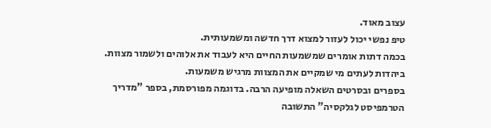עצוב מאוד.
טיפ נפשי יכול לעזור למצוא דרך חדשה ומשמעותית.
בכמה דתות אומרים שמשמעות החיים היא לעבוד את אלוהים ולשמור מצוות. ביהדות לעתים מי שמקיים את המצוות מרגיש משמעות.
בספרים ובסרטים השאלה מופיעה הרבה. בדוגמה מפורסמת, בספר "מדריך הטרמפיסט לגלקסיה" התשובה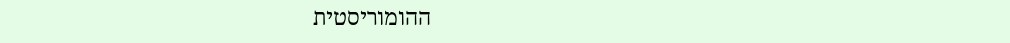ההומוריסטית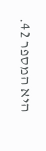היא המספר 42.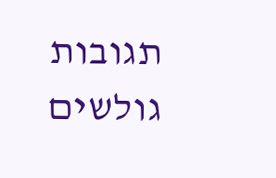תגובות גולשים